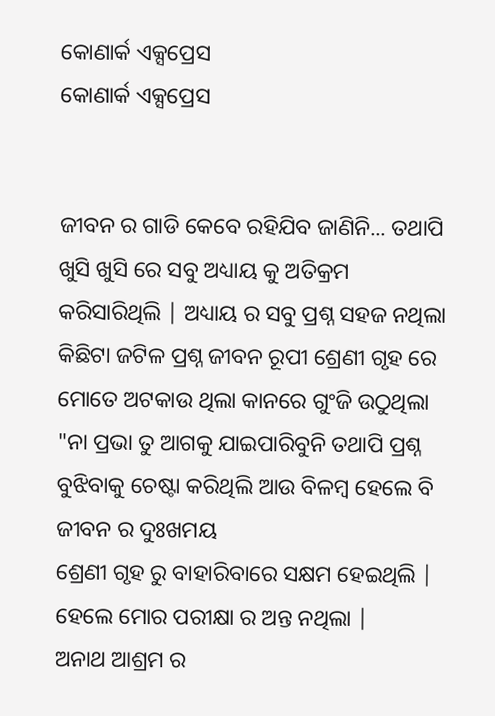କୋଣାର୍କ ଏକ୍ସପ୍ରେସ
କୋଣାର୍କ ଏକ୍ସପ୍ରେସ


ଜୀବନ ର ଗାଡି କେବେ ରହିଯିବ ଜାଣିନି... ତଥାପି ଖୁସି ଖୁସି ରେ ସବୁ ଅଧ୍ୟାୟ କୁ ଅତିକ୍ରମ କରିସାରିଥିଲି | ଅଧ୍ୟାୟ ର ସବୁ ପ୍ରଶ୍ନ ସହଜ ନଥିଲା
କିଛିଟା ଜଟିଳ ପ୍ରଶ୍ନ ଜୀବନ ରୂପୀ ଶ୍ରେଣୀ ଗୃହ ରେ ମୋତେ ଅଟକାଉ ଥିଲା କାନରେ ଗୁଂଜି ଉଠୁଥିଲା "ନା ପ୍ରଭା ତୁ ଆଗକୁ ଯାଇପାରିବୁନି ତଥାପି ପ୍ରଶ୍ନ ବୁଝିବାକୁ ଚେଷ୍ଟା କରିଥିଲି ଆଉ ବିଳମ୍ବ ହେଲେ ବି ଜୀବନ ର ଦୁଃଖମୟ
ଶ୍ରେଣୀ ଗୃହ ରୁ ବାହାରିବାରେ ସକ୍ଷମ ହେଇଥିଲି | ହେଲେ ମୋର ପରୀକ୍ଷା ର ଅନ୍ତ ନଥିଲା |
ଅନାଥ ଆଶ୍ରମ ର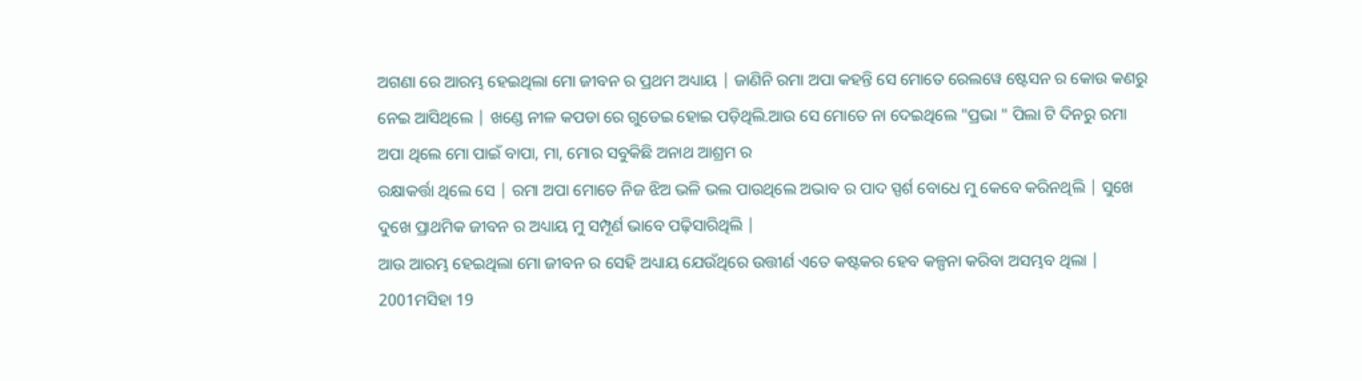ଅଗଣା ରେ ଆରମ୍ଭ ହେଇଥିଲା ମୋ ଜୀବନ ର ପ୍ରଥମ ଅଧ୍ୟାୟ | ଜାଣିନି ରମା ଅପା କହନ୍ତି ସେ ମୋତେ ରେଲୱେ ଷ୍ଟେସନ ର କୋଉ କଣରୁ ନେଇ ଆସିଥିଲେ | ଖଣ୍ଡେ ନୀଳ କପଡା ରେ ଗୁଡେଇ ହୋଇ ପଡ଼ିଥିଲି.ଆଉ ସେ ମୋତେ ନା ଦେଇଥିଲେ "ପ୍ରଭା " ପିଲା ଟି ଦିନରୁ ରମା ଅପା ଥିଲେ ମୋ ପାଇଁ ବାପା, ମା, ମୋର ସବୁକିଛି ଅନାଥ ଆଶ୍ରମ ର
ରକ୍ଷାକର୍ତ୍ତା ଥିଲେ ସେ | ରମା ଅପା ମୋତେ ନିଜ ଝିଅ ଭଳି ଭଲ ପାଉଥିଲେ ଅଭାବ ର ପାଦ ସ୍ପର୍ଶ ବୋଧେ ମୁ କେବେ କରିନଥିଲି | ସୁଖେ ଦୁଖେ ପ୍ରାଥମିକ ଜୀବନ ର ଅଧ୍ୟାୟ ମୁ ସମ୍ପୂର୍ଣ ଭାବେ ପଢ଼ିସାରିଥିଲି |
ଆଉ ଆରମ୍ଭ ହେଇଥିଲା ମୋ ଜୀବନ ର ସେହି ଅଧ୍ୟାୟ ଯେଉଁଥିରେ ଉତ୍ତୀର୍ଣ ଏତେ କଷ୍ଟକର ହେବ କଳ୍ପନା କରିବା ଅସମ୍ଭବ ଥିଲା | 2001ମସିହା 19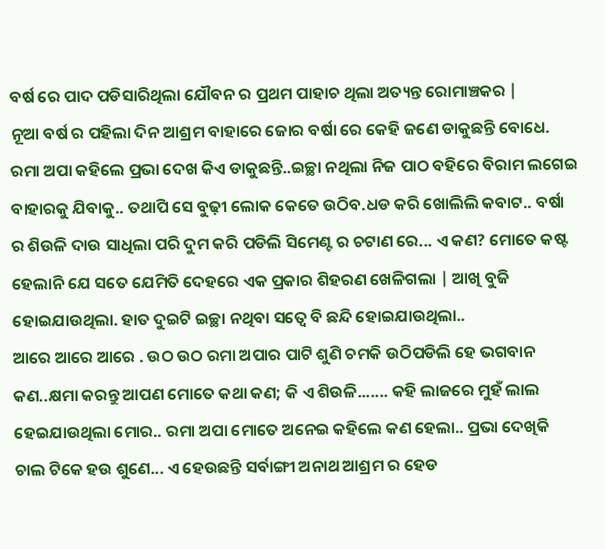ବର୍ଷ ରେ ପାଦ ପଡିସାରିଥିଲା ଯୌବନ ର ପ୍ରଥମ ପାହାଚ ଥିଲା ଅତ୍ୟନ୍ତ ରୋମାଞ୍ଚକର |
ନୂଆ ବର୍ଷ ର ପହିଲା ଦିନ ଆଶ୍ରମ ବାହାରେ ଜୋର ବର୍ଷା ରେ କେହି ଜଣେ ଡାକୁଛନ୍ତି ବୋଧେ. ରମା ଅପା କହିଲେ ପ୍ରଭା ଦେଖ କିଏ ଡାକୁଛନ୍ତି..ଇଚ୍ଛା ନଥିଲା ନିଜ ପାଠ ବହିରେ ବିରାମ ଲଗେଇ ବାହାରକୁ ଯିବାକୁ.. ତଥାପି ସେ ବୁଢ଼ୀ ଲୋକ କେତେ ଉଠିବ.ଧଡ କରି ଖୋଲିଲି କବାଟ.. ବର୍ଷା ର ଶିଉଳି ଦାଉ ସାଧିଲା ପରି ଦୁମ କରି ପଡିଲି ସିମେଣ୍ଟ ର ଚଟାଣ ରେ... ଏ କଣ? ମୋତେ କଷ୍ଟ ହେଲାନି ଯେ ସତେ ଯେମିତି ଦେହରେ ଏକ ପ୍ରକାର ଶିହରଣ ଖେଳିଗଲା | ଆଖି ବୁଜି ହୋଇଯାଉଥିଲା. ହାତ ଦୁଇଟି ଇଚ୍ଛା ନଥିବା ସତ୍ୱେ ବି ଛନ୍ଦି ହୋଇଯାଉଥିଲା..
ଆରେ ଆରେ ଆରେ . ଉଠ ଉଠ ରମା ଅପାର ପାଟି ଶୁଣି ଚମକି ଉଠିପଡିଲି ହେ ଭଗବାନ କଣ..କ୍ଷମା କରନ୍ତୁ ଆପଣ ମୋତେ କଥା କଣ; କି ଏ ଶିଉଳି....... କହି ଲାଜରେ ମୁହଁ ଲାଲ ହେଇଯାଉଥିଲା ମୋର.. ରମା ଅପା ମୋତେ ଅନେଇ କହିଲେ କଣ ହେଲା.. ପ୍ରଭା ଦେଖିକି ଚାଲ ଟିକେ ହଉ ଶୁଣେ... ଏ ହେଉଛନ୍ତି ସର୍ବାଙ୍ଗୀ ଅନାଥ ଆଶ୍ରମ ର ହେଡ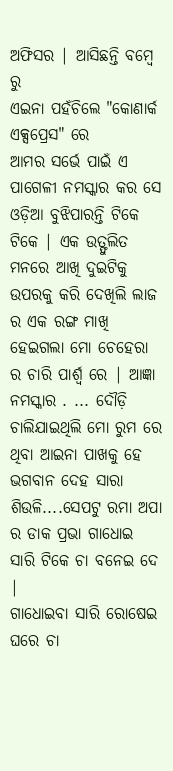ଅଫିସର | ଆସିଛନ୍ତି ବମ୍ବେ ରୁ
ଏଇନା ପହଁଚିଲେ "କୋଣାର୍କ ଏକ୍ସପ୍ରେସ" ରେ
ଆମର ସର୍ଭେ ପାଇଁ ଏ ପାଗେଳୀ ନମସ୍କାର କର ସେ ଓଡ଼ିଆ ବୁଝିପାରନ୍ତି ଟିକେ ଟିକେ | ଏକ ଉତ୍ଫୁଲିତ ମନରେ ଆଖି ଦୁଇଟିକୁ ଉପରକୁ କରି ଦେଖିଲି ଲାଜ ର ଏକ ରଙ୍ଗ ମାଖି ହେଇଗଲା ମୋ ଚେହେରା ର ଚାରି ପାର୍ଶ୍ୱ ରେ | ଆଜ୍ଞା ନମସ୍କାର . ... ଦୌଡ଼ି ଚାଲିଯାଇଥିଲି ମୋ ରୁମ ରେ ଥିବା ଆଇନା ପାଖକୁ ହେ ଭଗବାନ ଦେହ ସାରା ଶିଉଳି....ସେପଟୁ ରମା ଅପା ର ଡାକ ପ୍ରଭା ଗାଧୋଇ ସାରି ଟିକେ ଚା ବନେଇ ଦେ |
ଗାଧୋଇବା ସାରି ରୋଷେଇ ଘରେ ଚା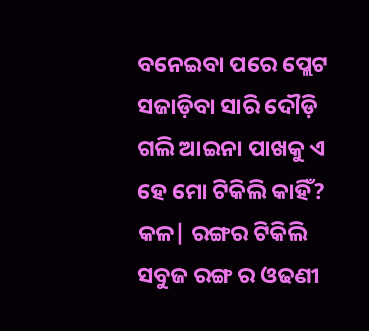ବନେଇବା ପରେ ପ୍ଲେଟ ସଜାଡ଼ିବା ସାରି ଦୌଡ଼ି ଗଲି ଆଇନା ପାଖକୁ ଏ ହେ ମୋ ଟିକିଲି କାହିଁ? କଳ| ରଙ୍ଗର ଟିକିଲି ସବୁଜ ରଙ୍ଗ ର ଓଢଣୀ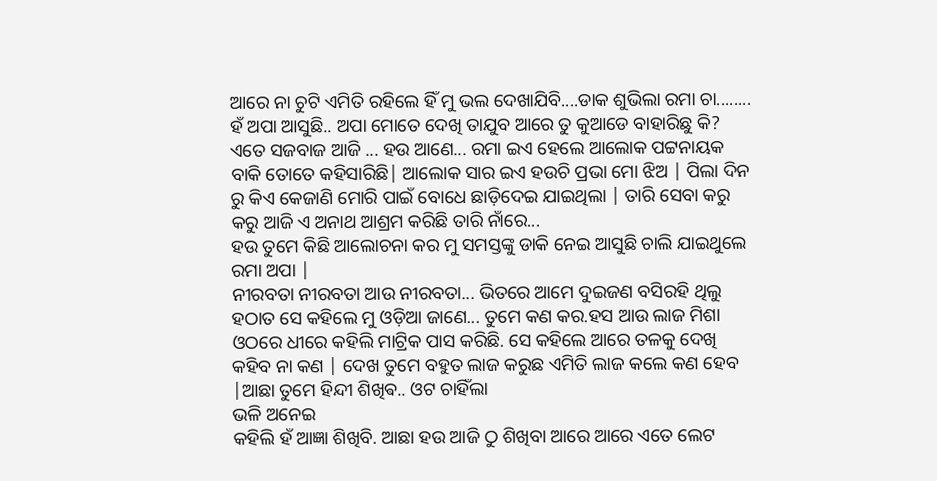ଆରେ ନା ଚୁଟି ଏମିତି ରହିଲେ ହିଁ ମୁ ଭଲ ଦେଖାଯିବି....ଡାକ ଶୁଭିଲା ରମା ଚା........
ହଁ ଅପା ଆସୁଛି.. ଅପା ମୋତେ ଦେଖି ତାଯୁବ ଆରେ ତୁ କୁଆଡେ ବାହାରିଛୁ କି? ଏତେ ସଜବାଜ ଆଜି ... ହଉ ଆଣେ... ରମା ଇଏ ହେଲେ ଆଲୋକ ପଟ୍ଟନାୟକ ବାକି ତୋତେ କହିସାରିଛି| ଆଲୋକ ସାର ଇଏ ହଉଚି ପ୍ରଭା ମୋ ଝିଅ | ପିଲା ଦିନ ରୁ କିଏ କେଜାଣି ମୋରି ପାଇଁ ବୋଧେ ଛାଡ଼ିଦେଇ ଯାଇଥିଲା | ତାରି ସେବା କରୁ କରୁ ଆଜି ଏ ଅନାଥ ଆଶ୍ରମ କରିଛି ତାରି ନାଁରେ...
ହଉ ତୁମେ କିଛି ଆଲୋଚନା କର ମୁ ସମସ୍ତଙ୍କୁ ଡାକି ନେଇ ଆସୁଛି ଚାଲି ଯାଇଥୁଲେ ରମା ଅପା |
ନୀରବତା ନୀରବତା ଆଉ ନୀରବତା... ଭିତରେ ଆମେ ଦୁଇଜଣ ବସିରହି ଥିଲୁ ହଠାତ ସେ କହିଲେ ମୁ ଓଡ଼ିଆ ଜାଣେ... ତୁମେ କଣ କର.ହସ ଆଉ ଲାଜ ମିଶା ଓଠରେ ଧୀରେ କହିଲି ମାଟ୍ରିକ ପାସ କରିଛି. ସେ କହିଲେ ଆରେ ତଳକୁ ଦେଖି କହିବ ନା କଣ | ଦେଖ ତୁମେ ବହୁତ ଲାଜ କରୁଛ ଏମିତି ଲାଜ କଲେ କଣ ହେବ |ଆଛା ତୁମେ ହିନ୍ଦୀ ଶିଖିଵ.. ଓଟ ଚାହିଁଲା
ଭଳି ଅନେଇ
କହିଲି ହଁ ଆଜ୍ଞା ଶିଖିବି. ଆଛା ହଉ ଆଜି ଠୁ ଶିଖିବା ଆରେ ଆରେ ଏତେ ଲେଟ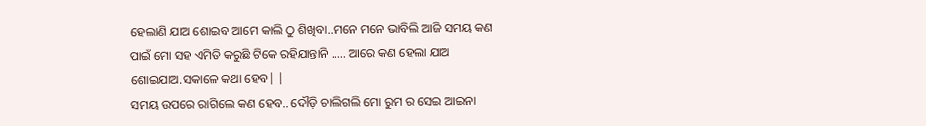ହେଲାଣି ଯାଅ ଶୋଇବ ଆମେ କାଲି ଠୁ ଶିଖିବା..ମନେ ମନେ ଭାବିଲି ଆଜି ସମୟ କଣ ପାଇଁ ମୋ ସହ ଏମିତି କରୁଛି ଟିକେ ରହିଯାନ୍ତାନି ..... ଆରେ କଣ ହେଲା ଯାଅ ଶୋଇଯାଅ.ସକାଳେ କଥା ହେବ| |
ସମୟ ଉପରେ ରାଗିଲେ କଣ ହେବ.. ଦୌଡ଼ି ଚାଲିଗଲି ମୋ ରୁମ ର ସେଇ ଆଇନା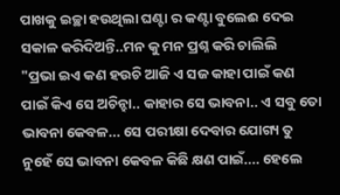ପାଖକୁ ଇଚ୍ଛା ହଉଥିଲା ଘଣ୍ଟା ର କଣ୍ଟା ବୁଲେଈ ଦେଇ ସକାଳ କରିଦିଅନ୍ତି..ମନ କୁ ମନ ପ୍ରଶ୍ନ କରି ଚାଲିଲି
"ପ୍ରଭା ଇଏ କଣ ହଉଚି ଆଜି ଏ ସଜ କାହା ପାଇଁ କଣ ପାଇଁ କିଏ ସେ ଅଚିନ୍ହା.. କାହାର ସେ ଭାବନା.. ଏ ସବୁ ତୋ ଭାବନା କେବଳ... ସେ ପରୀକ୍ଷା ଦେବାର ଯୋଗ୍ୟ ତୁ ନୁହେଁ ସେ ଭାବନା କେବଳ କିଛି କ୍ଷଣ ପାଇଁ.... ହେଲେ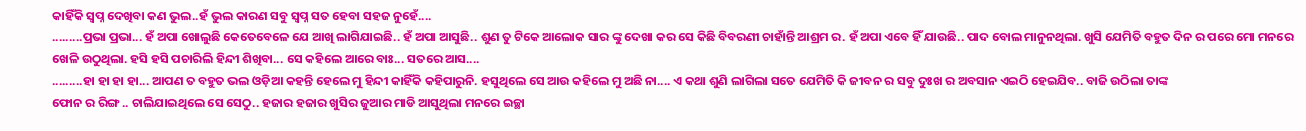କାହିଁକି ସ୍ବପ୍ନ ଦେଖିବା କଣ ଭୁଲ..ହଁ ଭୁଲ କାରଣ ସବୁ ସ୍ବପ୍ନ ସତ ହେବା ସହଜ ନୁହେଁ....
.........ପ୍ରଭା ପ୍ରଭା... ହଁ ଅପା ଖୋଲୁଛି କେତେବେଳେ ଯେ ଆଖି ଲାଗିଯାଇଛି.. ହଁ ଅପା ଆସୁଛି.. ଶୁଣ ତୁ ଟିକେ ଆଲୋକ ସାର ଙ୍କୁ ଦେଖା କର ସେ କିଛି ବିବରଣୀ ଚାହାଁନ୍ତି ଆଶ୍ରମ ର. ହଁ ଅପା ଏବେ ହିଁ ଯାଉଛି.. ପାଦ ବୋଲ ମାନୁନଥିଲା. ଖୁସି ଯେମିତି ବହୁତ ଦିନ ର ପରେ ମୋ ମନରେ ଖେଳି ଉଠୁଥିଲା. ହସି ହସି ପଚାରିଲି ହିନ୍ଦୀ ଶିଖିବା... ସେ କହିଲେ ଆରେ ବାଃ... ସତରେ ଆସ....
.........ହା ହା ହା ହା... ଆପଣ ତ ବହୁତ ଭଲ ଓଡ଼ିଆ କହନ୍ତି ହେଲେ ମୁ ହିନ୍ଦୀ କାହିଁକି କହିପାରୁନି. ହସୁଥିଲେ ସେ ଆଉ କହିଲେ ମୁ ଅଛି ନା.... ଏ କଥା ଶୁଣି ଲାଗିଲା ସତେ ଯେମିତି କି ଜୀବନ ର ସବୁ ଦୁଃଖ ର ଅବସାନ ଏଇଠି ହେଇଯିବ.. ବାଜି ଉଠିଲା ତାଙ୍କ
ଫୋନ ର ରିଙ୍ଗ .. ଚାଲିଯାଇଥିଲେ ସେ ସେଠୁ.. ହଜାର ହଜାର ଖୁସିର ଜୁଆର ମାଡି ଆସୁଥିଲା ମନରେ ଇଚ୍ଛା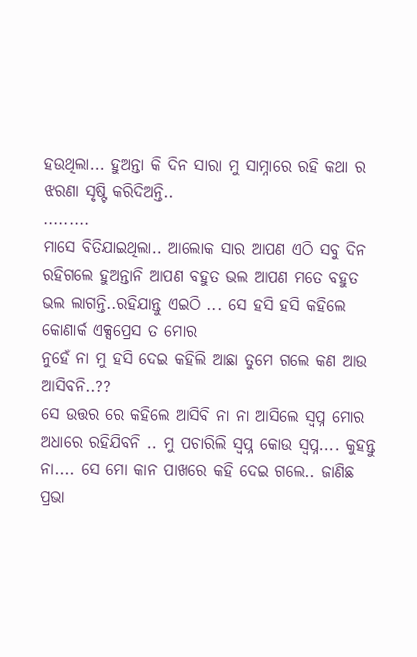ହଉଥିଲା... ହୁଅନ୍ତା କି ଦିନ ସାରା ମୁ ସାମ୍ନାରେ ରହି କଥା ର ଝରଣା ସୃଷ୍ଟି କରିଦିଅନ୍ତି..
.........
ମାସେ ବିତିଯାଇଥିଲା.. ଆଲୋକ ସାର ଆପଣ ଏଠି ସବୁ ଦିନ ରହିଗଲେ ହୁଅନ୍ତାନି ଆପଣ ବହୁତ ଭଲ ଆପଣ ମତେ ବହୁତ ଭଲ ଲାଗନ୍ତି..ରହିଯାନ୍ତୁ ଏଇଠି ... ସେ ହସି ହସି କହିଲେ କୋଣାର୍କ ଏକ୍ସପ୍ରେସ ତ ମୋର
ନୁହେଁ ନା ମୁ ହସି ଦେଇ କହିଲି ଆଛା ତୁମେ ଗଲେ କଣ ଆଉ ଆସିବନି..??
ସେ ଉତ୍ତର ରେ କହିଲେ ଆସିବି ନା ନା ଆସିଲେ ସ୍ବପ୍ନ ମୋର ଅଧାରେ ରହିଯିବନି .. ମୁ ପଚାରିଲି ସ୍ବପ୍ନ କୋଉ ସ୍ବପ୍ନ.... କୁହନ୍ତୁ ନା.... ସେ ମୋ କାନ ପାଖରେ କହି ଦେଇ ଗଲେ.. ଜାଣିଛ ପ୍ରଭା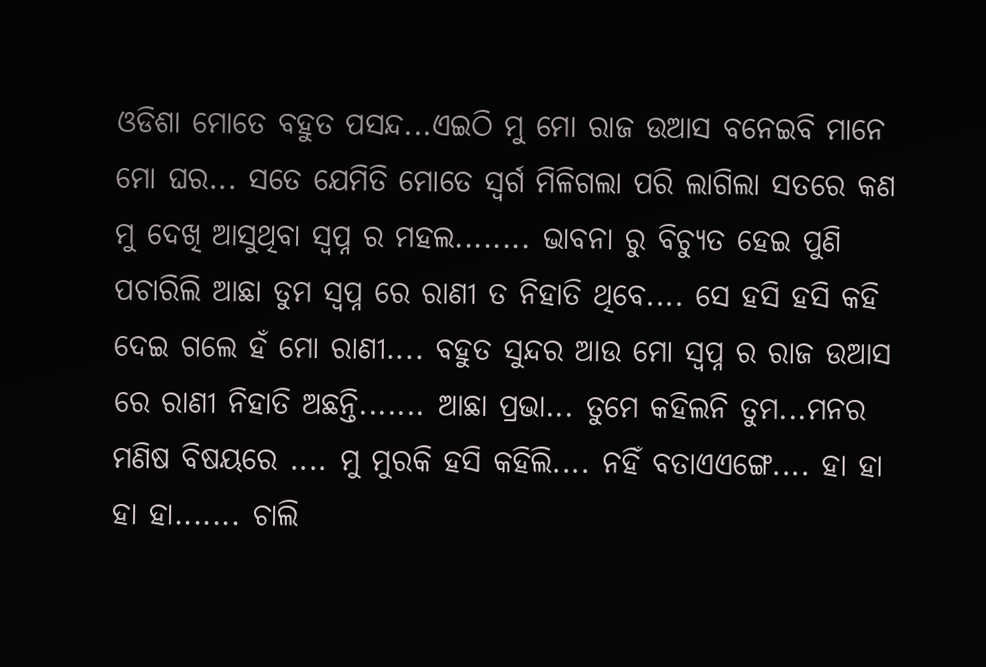ଓଡିଶା ମୋତେ ବହୁତ ପସନ୍ଦ...ଏଇଠି ମୁ ମୋ ରାଜ ଉଆସ ବନେଇବି ମାନେ ମୋ ଘର... ସତେ ଯେମିତି ମୋତେ ସ୍ୱର୍ଗ ମିଳିଗଲା ପରି ଲାଗିଲା ସତରେ କଣ ମୁ ଦେଖି ଆସୁଥିବା ସ୍ବପ୍ନ ର ମହଲ........ ଭାବନା ରୁ ବିଚ୍ୟୁତ ହେଇ ପୁଣି ପଚାରିଲି ଆଛା ତୁମ ସ୍ବପ୍ନ ରେ ରାଣୀ ତ ନିହାତି ଥିବେ.... ସେ ହସି ହସି କହି ଦେଇ ଗଲେ ହଁ ମୋ ରାଣୀ.... ବହୁତ ସୁନ୍ଦର ଆଉ ମୋ ସ୍ବପ୍ନ ର ରାଜ ଉଆସ
ରେ ରାଣୀ ନିହାତି ଅଛନ୍ତି....... ଆଛା ପ୍ରଭା... ତୁମେ କହିଲନି ତୁମ...ମନର ମଣିଷ ବିଷୟରେ .... ମୁ ମୁରକି ହସି କହିଲି.... ନହିଁ ବତାଏଏଙ୍ଗେ.... ହା ହା ହା ହା....... ଚାଲି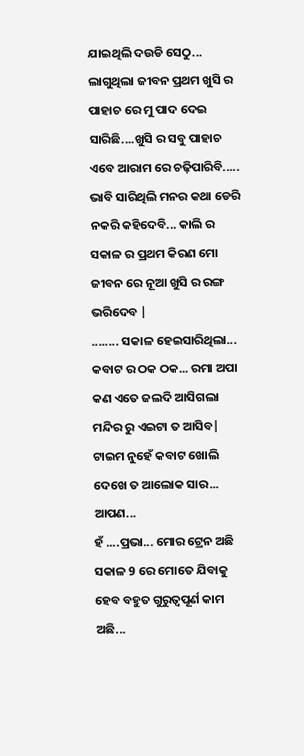ଯାଇଥିଲି ଦଉଡି ସେଠୁ... ଲାଗୁଥିଲା ଜୀବନ ପ୍ରଥମ ଖୁସି ର ପାହାଚ ରେ ମୁ ପାଦ ଦେଇ ସାରିଛି....ଖୁସି ର ସବୁ ପାହାଚ ଏବେ ଆରାମ ରେ ଚଢ଼ିପାରିବି.....
ଭାବି ସାରିଥିଲି ମନର କଥା ଡେରି ନକରି କହିଦେବି... କାଲି ର ସକାଳ ର ପ୍ରଥମ କିରଣ ମୋ ଜୀବନ ରେ ନୂଆ ଖୁସି ର ରଙ୍ଗ ଭରିଦେବ |
........ ସକାଳ ହେଇସାରିଥିଲା... କବାଟ ର ଠକ ଠକ... ରମା ଅପା
କଣ ଏତେ ଜଲଦି ଆସିଗଲା ମନ୍ଦିର ରୁ ଏଇଟା ତ ଆସିବ| ଟାଇମ ନୁହେଁ କବାଟ ଖୋଲି ଦେଖେ ତ ଆଲୋକ ସାର... ଆପଣ...
ହଁ ....ପ୍ରଭା... ମୋର ଟ୍ରେନ ଅଛି ସକାଳ 9 ରେ ମୋତେ ଯିବାକୁ ହେବ ବହୁତ ଗୁରୁତ୍ୱପୂର୍ଣ କାମ ଅଛି...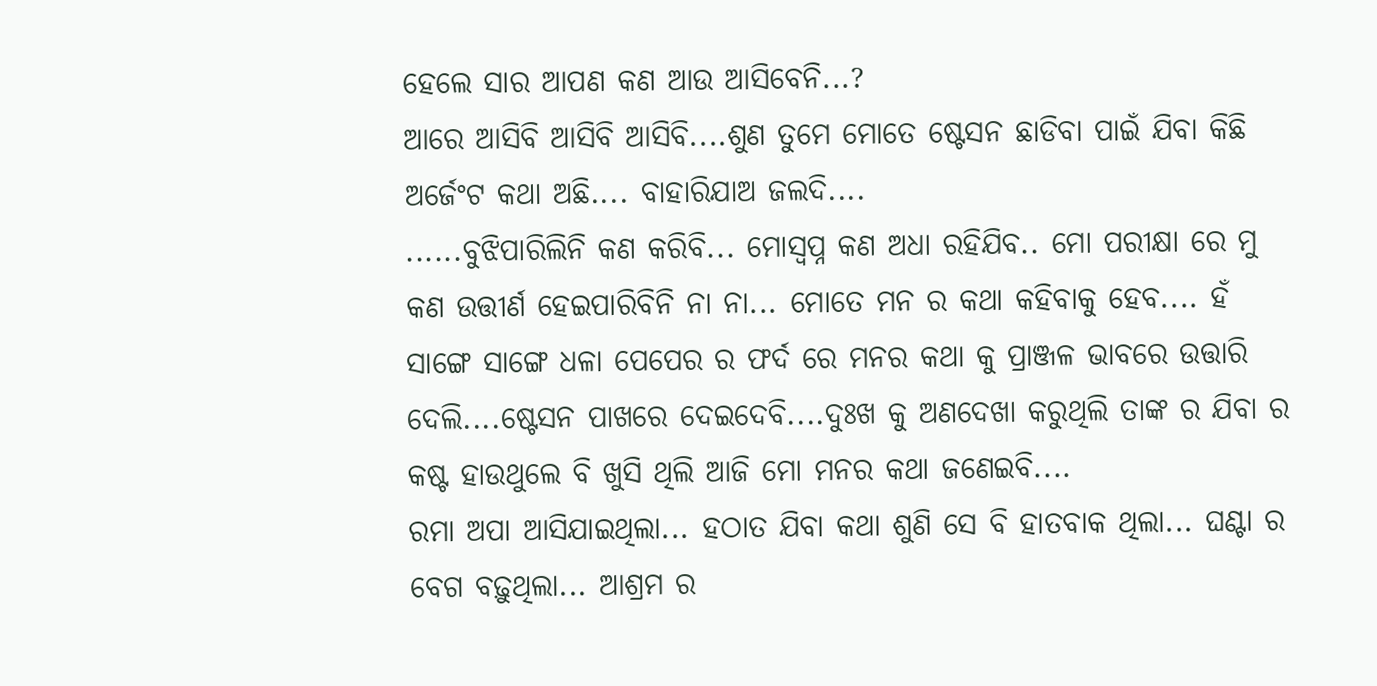ହେଲେ ସାର ଆପଣ କଣ ଆଉ ଆସିବେନି...?
ଆରେ ଆସିବି ଆସିବି ଆସିବି....ଶୁଣ ତୁମେ ମୋତେ ଷ୍ଟେସନ ଛାଡିବା ପାଇଁ ଯିବା କିଛି ଅର୍ଜେଂଟ କଥା ଅଛି.... ବାହାରିଯାଅ ଜଲଦି....
......ବୁଝିପାରିଲିନି କଣ କରିବି... ମୋସ୍ବପ୍ନ କଣ ଅଧା ରହିଯିବ.. ମୋ ପରୀକ୍ଷା ରେ ମୁ କଣ ଉତ୍ତୀର୍ଣ ହେଇପାରିବିନି ନା ନା... ମୋତେ ମନ ର କଥା କହିବାକୁ ହେବ.... ହଁ ସାଙ୍ଗେ ସାଙ୍ଗେ ଧଳା ପେପେର ର ଫର୍ଦ ରେ ମନର କଥା କୁ ପ୍ରାଞ୍ଜଳ ଭାବରେ ଉତ୍ତାରି ଦେଲି....ଷ୍ଟେସନ ପାଖରେ ଦେଇଦେବି....ଦୁଃଖ କୁ ଅଣଦେଖା କରୁଥିଲି ତାଙ୍କ ର ଯିବା ର କଷ୍ଟ ହାଉଥୁଲେ ବି ଖୁସି ଥିଲି ଆଜି ମୋ ମନର କଥା ଜଣେଇବି....
ରମା ଅପା ଆସିଯାଇଥିଲା... ହଠାତ ଯିବା କଥା ଶୁଣି ସେ ବି ହାତବାକ ଥିଲା... ଘଣ୍ଟା ର ବେଗ ବଢ଼ୁଥିଲା... ଆଶ୍ରମ ର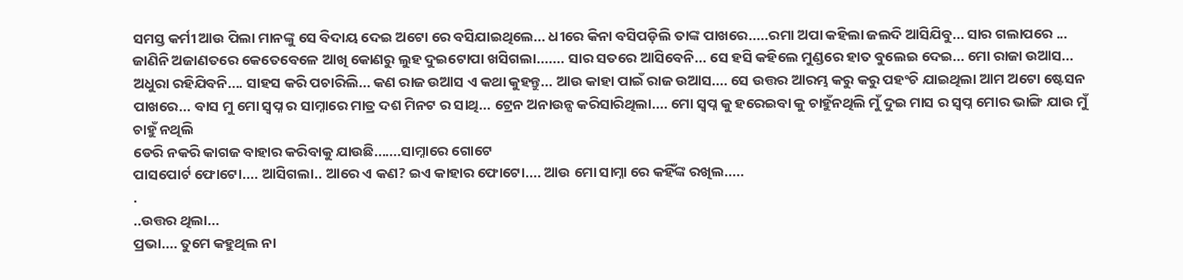ସମସ୍ତ କର୍ମୀ ଆଉ ପିଲା ମାନଙ୍କୁ ସେ ବିଦାୟ ଦେଇ ଅଟୋ ରେ ବସିଯାଇଥିଲେ... ଧୀରେ କିନା ବସିପଡ଼ିଲି ତାଙ୍କ ପାଖରେ.....ରମା ଅପା କହିଲା ଜଲଦି ଆସିଯିବୁ... ସାର ଗଲାପରେ ...
ଜାଣିନି ଅଜାଣତରେ କେତେବେଳେ ଆଖି କୋଣରୁ ଲୁହ ଦୁଇଟୋପା ଖସିଗଲା....... ସାର ସତରେ ଆସିବେନି... ସେ ହସି କହିଲେ ମୁଣ୍ଡରେ ହାତ ବୁଲେଇ ଦେଇ... ମୋ ରାଜା ଉଆସ... ଅଧୁରା ରହିଯିବନି.... ସାହସ କରି ପଚାରିଲି... କଣ ରାଜ ଉଆସ ଏ କଥା କୁହନ୍ତୁ... ଆଉ କାହା ପାଇଁ ରାଜ ଉଆସ.... ସେ ଉତ୍ତର ଆରମ୍ଭ କରୁ କରୁ ପହଂଚି ଯାଇଥିଲା ଆମ ଅଟୋ ଷ୍ଟେସନ ପାଖରେ... ବାସ ମୁ ମୋ ସ୍ବପ୍ନ ର ସାମ୍ନାରେ ମାତ୍ର ଦଶ ମିନଟ ର ସାଥି... ଟ୍ରେନ ଅନାଉନ୍ସ କରିସାରିଥିଲା.... ମୋ ସ୍ବପ୍ନ କୁ ହରେଇବା କୁ ଚାହୁଁନଥିଲି ମୁଁ ଦୁଇ ମାସ ର ସ୍ବପ୍ନ ମୋର ଭାଙ୍ଗି ଯାଉ ମୁଁ ଚାହୁଁ ନଥିଲି
ଡେରି ନକରି କାଗଜ ବାହାର କରିବାକୁ ଯାଉଛି.......ସାମ୍ନାରେ ଗୋଟେ
ପାସପୋର୍ଟ ଫୋଟୋ.... ଆସିଗଲା.. ଆରେ ଏ କଣ? ଇଏ କାହାର ଫୋଟୋ.... ଆଉ ମୋ ସାମ୍ନା ରେ କହିଁଙ୍କ ରଖିଲ.....
.
..ଉତ୍ତର ଥିଲା...
ପ୍ରଭା.... ତୁମେ କହୁଥିଲ ନା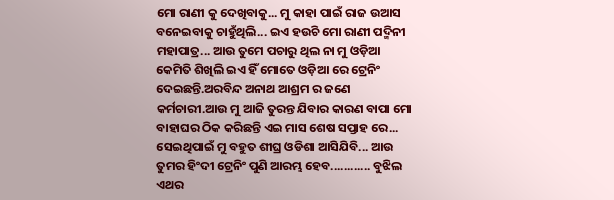ମୋ ରାଣୀ କୁ ଦେଖିବାକୁ... ମୁ କାହା ପାଇଁ ରାଜ ଉଆସ ବନେଇବାକୁ ଚାହୁଁଥିଲି... ଇଏ ହଉଚି ମୋ ରାଣୀ ପଦ୍ମିନୀ ମହାପାତ୍ର... ଆଉ ତୁମେ ପଚାରୁ ଥିଲ ନା ମୁ ଓଡ଼ିଆ କେମିତି ଶିଖିଲି ଇଏ ହିଁ ମୋତେ ଓଡ଼ିଆ ରେ ଟ୍ରେନିଂ ଦେଇଛନ୍ତି.ଅରବିନ୍ଦ ଅନାଥ ଆଶ୍ରମ ର ଜଣେ କର୍ମଚାରୀ.ଆଉ ମୁ ଆଜି ତୁରନ୍ତ ଯିବାର କାରଣ ବାପା ମୋ ବାହାଘର ଠିକ କରିଛନ୍ତି ଏଇ ମାସ ଶେଷ ସପ୍ତାହ ରେ... ସେଇଥିପାଇଁ ମୁ ବହୁତ ଶୀଘ୍ର ଓଡିଶା ଆସିଯିବି... ଆଉ ତୁମର ହିଂଦୀ ଟ୍ରେନିଂ ପୁଣି ଆରମ୍ଭ ହେବ............ ବୁଝିଲ ଏଥର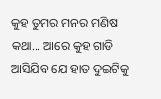କୁହ ତୁମର ମନର ମଣିଷ କଥା... ଆରେ କୁହ ଗାଡି ଆସିଯିବ ଯେ ହାତ ଦୁଇଟିକୁ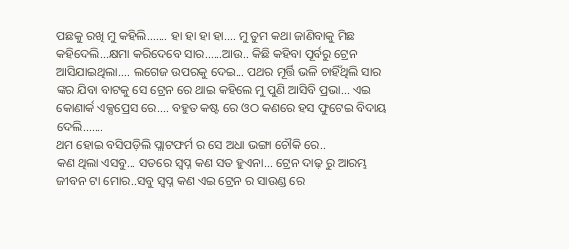ପଛକୁ ରଖି ମୁ କହିଲି....... ହା ହା ହା ହା.... ମୁ ତୁମ କଥା ଜାଣିବାକୁ ମିଛ କହିଦେଲି...କ୍ଷମା କରିଦେବେ ସାର......ଆଉ.. କିଛି କହିବା ପୂର୍ବରୁ ଟ୍ରେନ ଆସିଯାଇଥିଲା.... ଲଗେଜ ଉପରକୁ ଦେଇ... ପଥର ମୂର୍ତ୍ତି ଭଳି ଚାହିଁଥିଲି ସାର ଙ୍କର ଯିବା ବାଟକୁ ସେ ଟ୍ରେନ ରେ ଥାଇ କହିଲେ ମୁ ପୁଣି ଆସିବି ପ୍ରଭା... ଏଇ କୋଣାର୍କ ଏକ୍ସପ୍ରେସ ରେ.... ବହୁତ କଷ୍ଟ ରେ ଓଠ କଣରେ ହସ ଫୁଟେଇ ବିଦାୟ ଦେଲି.......
ଥମ ହୋଇ ବସିପଡ଼ିଲି ପ୍ଲାଟଫର୍ମ ର ସେ ଅଧା ଭଙ୍ଗା ଚୌକି ରେ..
କଣ ଥିଲା ଏସବୁ... ସତରେ ସ୍ବପ୍ନ କଣ ସତ ହୁଏନା... ଟ୍ରେନ ଦାଢ଼ ରୁ ଆରମ୍ଭ ଜୀବନ ଟା ମୋର..ସବୁ ସ୍ବପ୍ନ କଣ ଏଇ ଟ୍ରେନ ର ସାଉଣ୍ଡ ରେ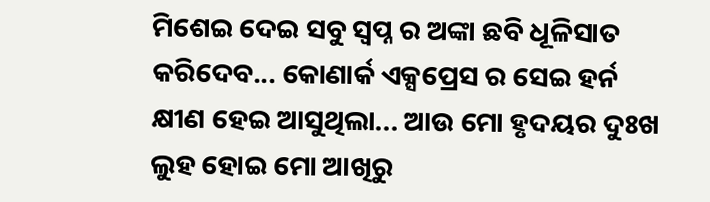ମିଶେଇ ଦେଇ ସବୁ ସ୍ବପ୍ନ ର ଅଙ୍କା ଛବି ଧୂଳିସାତ କରିଦେବ... କୋଣାର୍କ ଏକ୍ସପ୍ରେସ ର ସେଇ ହର୍ନ କ୍ଷୀଣ ହେଇ ଆସୁଥିଲା... ଆଉ ମୋ ହୃଦୟର ଦୁଃଖ ଲୁହ ହୋଇ ମୋ ଆଖିରୁ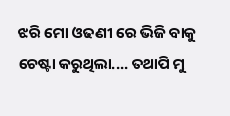ଝରି ମୋ ଓଢଣୀ ରେ ଭିଜି ବାକୁ ଚେଷ୍ଟା କରୁଥିଲା.... ତଥାପି ମୁ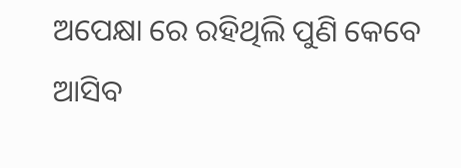ଅପେକ୍ଷା ରେ ରହିଥିଲି ପୁଣି କେବେ ଆସିବ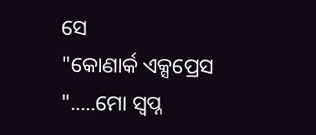ସେ
"କୋଣାର୍କ ଏକ୍ସପ୍ରେସ ".....ମୋ ସ୍ୱପ୍ନ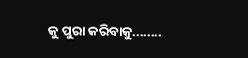କୁ ପୁରା କରିବାକୁ........